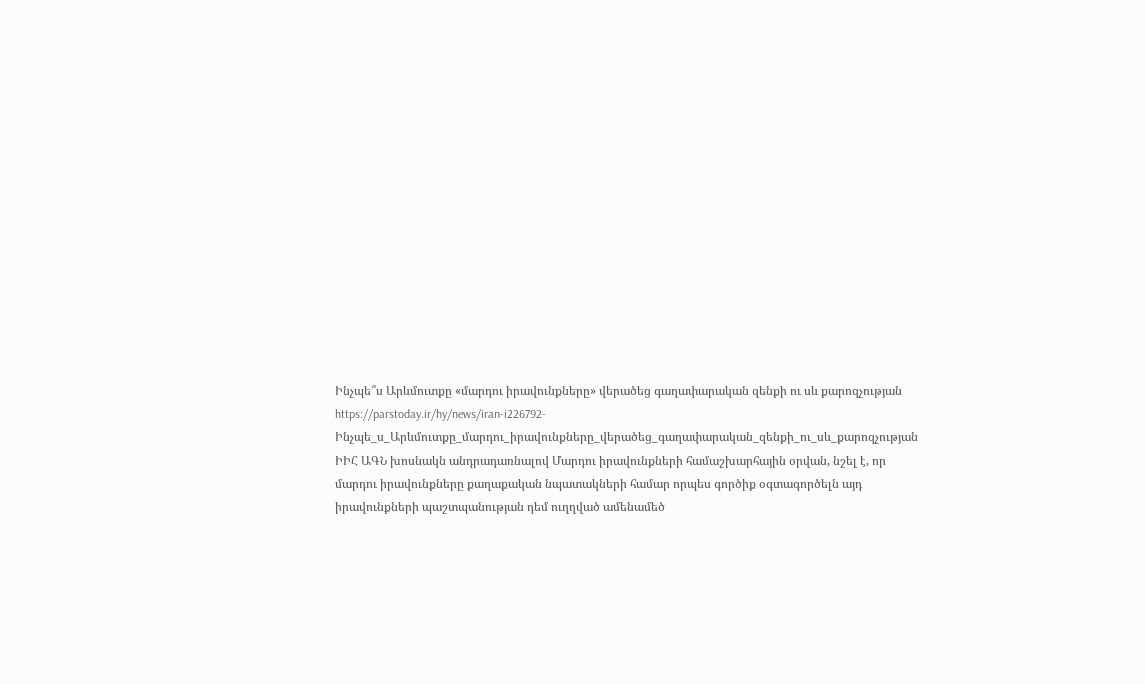Ինչպե՞ս Արևմուտքը «մարդու իրավունքները» վերածեց գաղափարական զենքի ու սև քարոզչության
https://parstoday.ir/hy/news/iran-i226792-Ինչպե_ս_Արևմուտքը_մարդու_իրավունքները_վերածեց_գաղափարական_զենքի_ու_սև_քարոզչության
ԻԻՀ ԱԳՆ խոսնակն անդրադառնալով Մարդու իրավունքների համաշխարհային օրվան, նշել է, որ մարդու իրավունքները քաղաքական նպատակների համար որպես գործիք օգտագործելն այդ իրավունքների պաշտպանության դեմ ուղղված ամենամեծ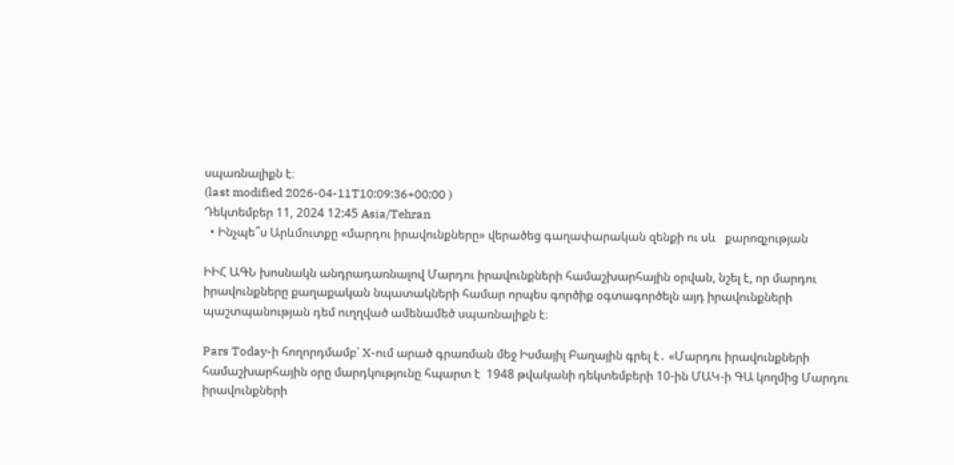սպառնալիքն է։
(last modified 2026-04-11T10:09:36+00:00 )
Դեկտեմբեր 11, 2024 12:45 Asia/Tehran
  • Ինչպե՞ս Արևմուտքը «մարդու իրավունքները» վերածեց գաղափարական զենքի ու սև   քարոզչության

ԻԻՀ ԱԳՆ խոսնակն անդրադառնալով Մարդու իրավունքների համաշխարհային օրվան, նշել է, որ մարդու իրավունքները քաղաքական նպատակների համար որպես գործիք օգտագործելն այդ իրավունքների պաշտպանության դեմ ուղղված ամենամեծ սպառնալիքն է։

Pars Today-ի հողորդմամբ՝ X-ում արած գրառման մեջ Իսմայիլ Բաղային գրել է․ «Մարդու իրավունքների համաշխարհային օրը մարդկությունը հպարտ է  1948 թվականի դեկտեմբերի 10-ին ՄԱԿ-ի ԳԱ կողմից Մարդու իրավունքների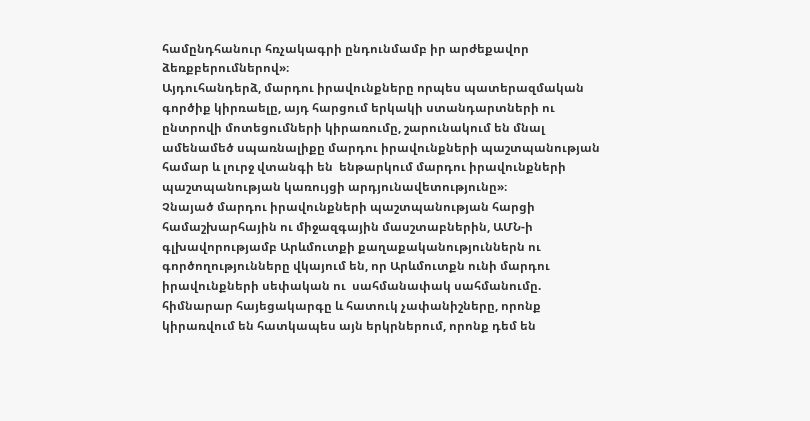համընդհանուր հռչակագրի ընդունմամբ իր արժեքավոր ձեռքբերումներով»։
Այդուհանդերձ, մարդու իրավունքները որպես պատերազմական գործիք կիրռաելը, այդ հարցում երկակի ստանդարտների ու ընտրովի մոտեցումների կիրառումը, շարունակում են մնալ ամենամեծ սպառնալիքը մարդու իրավունքների պաշտպանության համար և լուրջ վտանգի են  ենթարկում մարդու իրավունքների պաշտպանության կառույցի արդյունավետությունը»։
Չնայած մարդու իրավունքների պաշտպանության հարցի համաշխարհային ու միջազգային մասշտաբներին, ԱՄՆ-ի գլխավորությամբ Արևմուտքի քաղաքականություններն ու գործողությունները վկայում են, որ Արևմուտքն ունի մարդու իրավունքների սեփական ու  սահմանափակ սահմանումը. հիմնարար հայեցակարգը և հատուկ չափանիշները, որոնք կիրառվում են հատկապես այն երկրներում, որոնք դեմ են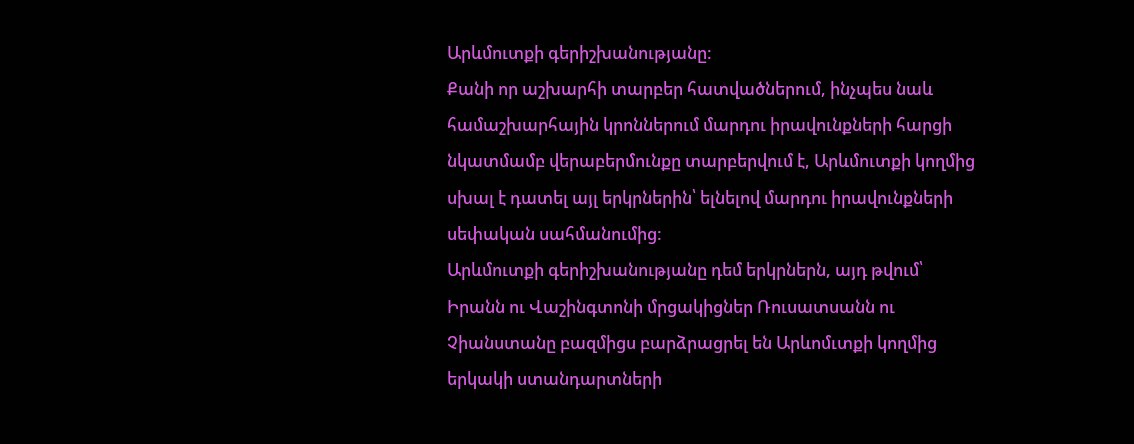Արևմուտքի գերիշխանությանը:
Քանի որ աշխարհի տարբեր հատվածներում, ինչպես նաև համաշխարհային կրոններում մարդու իրավունքների հարցի նկատմամբ վերաբերմունքը տարբերվում է, Արևմուտքի կողմից սխալ է դատել այլ երկրներին՝ ելնելով մարդու իրավունքների սեփական սահմանումից:
Արևմուտքի գերիշխանությանը դեմ երկրներն, այդ թվում՝ Իրանն ու Վաշինգտոնի մրցակիցներ Ռուսատսանն ու Չիանստանը բազմիցս բարձրացրել են Արևոմւտքի կողմից երկակի ստանդարտների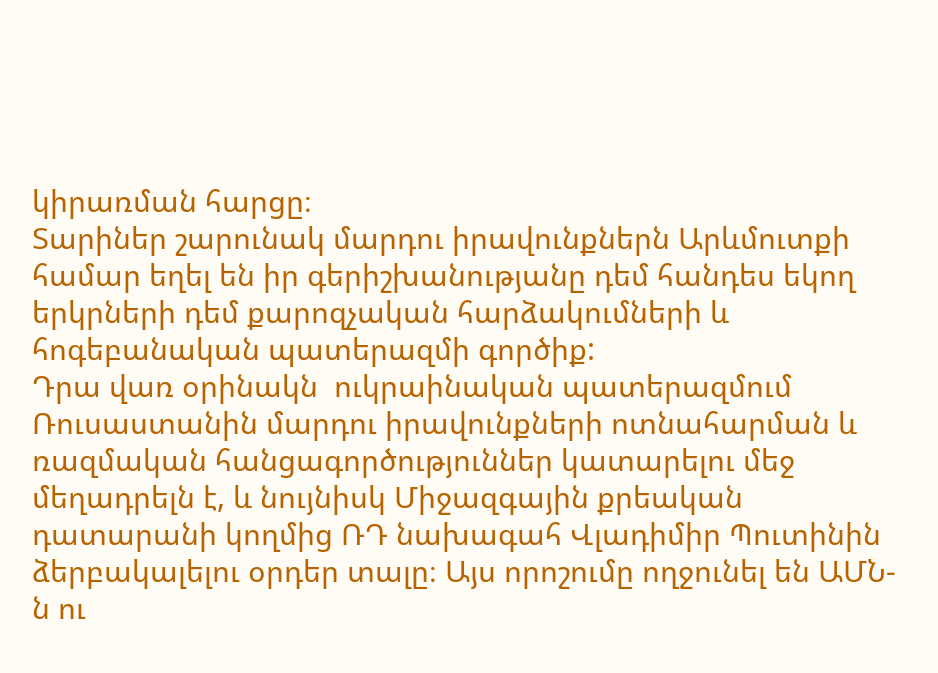կիրառման հարցը։
Տարիներ շարունակ մարդու իրավունքներն Արևմուտքի համար եղել են իր գերիշխանությանը դեմ հանդես եկող երկրների դեմ քարոզչական հարձակումների և հոգեբանական պատերազմի գործիք:
Դրա վառ օրինակն  ուկրաինական պատերազմում Ռուսաստանին մարդու իրավունքների ոտնահարման և ռազմական հանցագործություններ կատարելու մեջ մեղադրելն է, և նույնիսկ Միջազգային քրեական դատարանի կողմից ՌԴ նախագահ Վլադիմիր Պուտինին ձերբակալելու օրդեր տալը։ Այս որոշումը ողջունել են ԱՄՆ-ն ու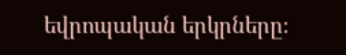եվրոպական երկրները։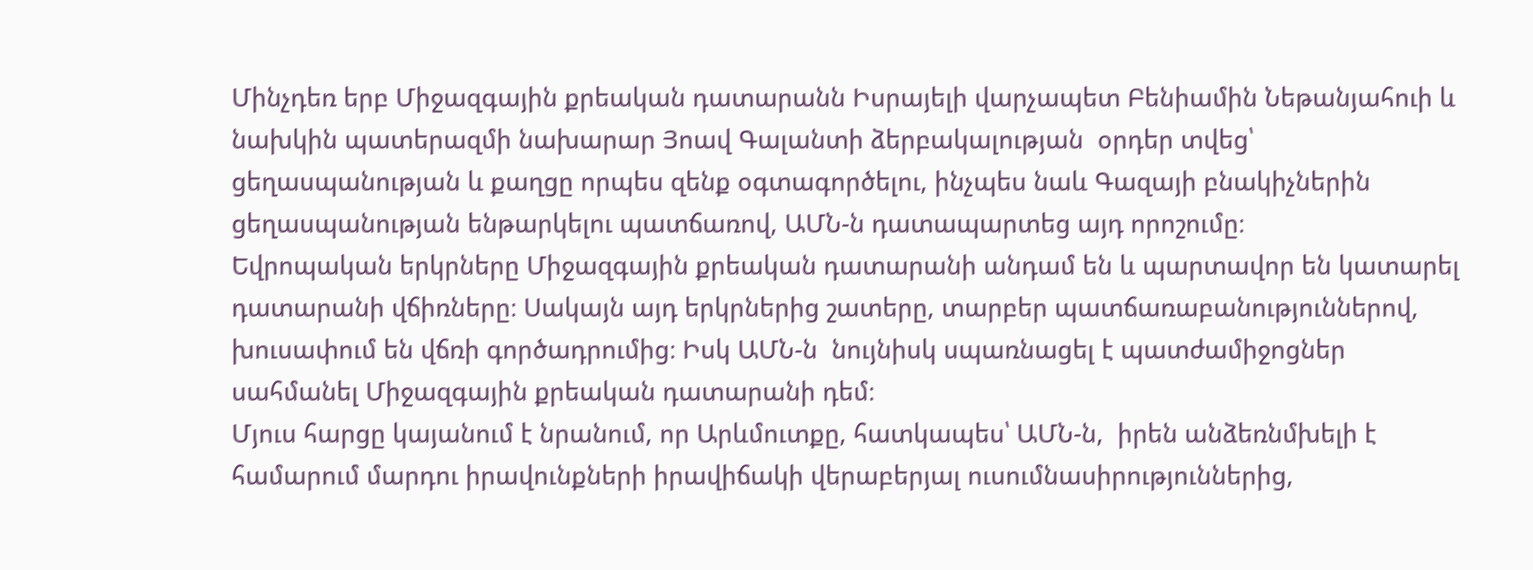Մինչդեռ երբ Միջազգային քրեական դատարանն Իսրայելի վարչապետ Բենիամին Նեթանյահուի և նախկին պատերազմի նախարար Յոավ Գալանտի ձերբակալության  օրդեր տվեց՝  ցեղասպանության և քաղցը որպես զենք օգտագործելու, ինչպես նաև Գազայի բնակիչներին ցեղասպանության ենթարկելու պատճառով, ԱՄՆ-ն դատապարտեց այդ որոշումը։
Եվրոպական երկրները Միջազգային քրեական դատարանի անդամ են և պարտավոր են կատարել դատարանի վճիռները։ Սակայն այդ երկրներից շատերը, տարբեր պատճառաբանություններով,  խուսափում են վճռի գործադրումից։ Իսկ ԱՄՆ-ն  նույնիսկ սպառնացել է պատժամիջոցներ սահմանել Միջազգային քրեական դատարանի դեմ։
Մյուս հարցը կայանում է նրանում, որ Արևմուտքը, հատկապես՝ ԱՄՆ-ն,  իրեն անձեռնմխելի է համարում մարդու իրավունքների իրավիճակի վերաբերյալ ուսումնասիրություններից,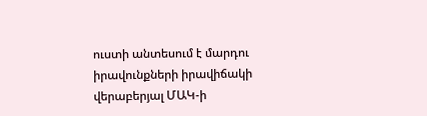ուստի անտեսում է մարդու իրավունքների իրավիճակի վերաբերյալ ՄԱԿ-ի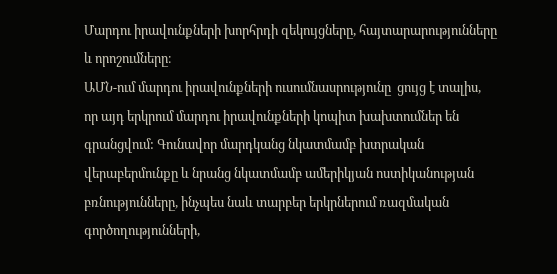Մարդու իրավունքների խորհրդի զեկույցները, հայտարարությունները և որոշումները։
ԱՄՆ-ում մարդու իրավունքների ուսումնասրությունը  ցույց է տալիս, որ այդ երկրում մարդու իրավունքների կոպիտ խախտումներ են գրանցվում: Գունավոր մարդկանց նկատմամբ խտրական վերաբերմունքը և նրանց նկատմամբ ամերիկյան ոստիկանության բռնությունները, ինչպես նաև տարբեր երկրներում ռազմական գործողությունների,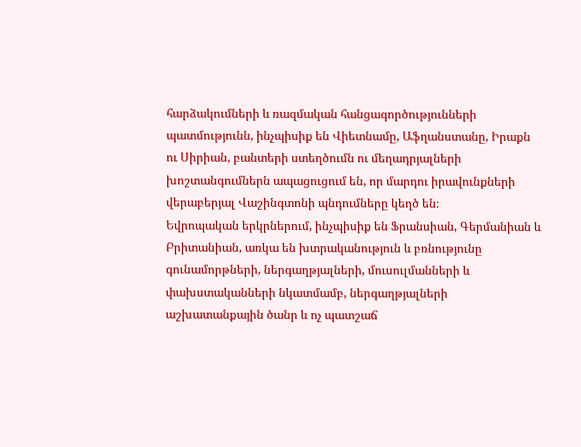հարձակումների և ռազմական հանցագործությունների պատմությունն, ինչպիսիք են Վիետնամը, Աֆղանստանը, Իրաքն ու Սիրիան, բանտերի ստեղծումն ու մեղադրյալների խոշտանգումներն ապացուցում են, որ մարդու իրավունքների վերաբերյալ Վաշինգտոնի պնդումները կեղծ են։
Եվրոպական երկրներում, ինչպիսիք են Ֆրանսիան, Գերմանիան և Բրիտանիան, առկա են խտրականություն և բռնությունը գունամորթների, ներգաղթյալների, մուսուլմանների և փախստականների նկատմամբ, ներգաղթյալների աշխատանքային ծանր և ոչ պատշաճ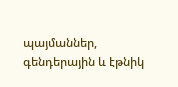պայմաններ, գենդերային և էթնիկ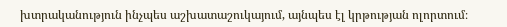խտրականություն ինչպես աշխատաշուկայում, այնպես էլ կրթության ոլորտում։